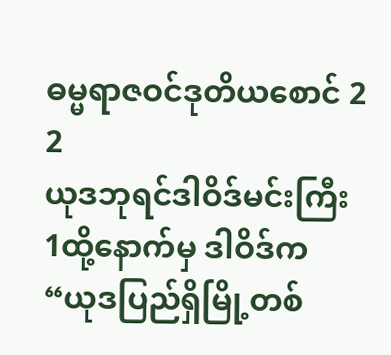ဓမ္မရာဇဝင်ဒုတိယစောင် 2
2
ယုဒဘုရင်ဒါဝိဒ်မင်းကြီး
1ထို့နောက်မှ ဒါဝိဒ်က “ယုဒပြည်ရှိမြို့တစ်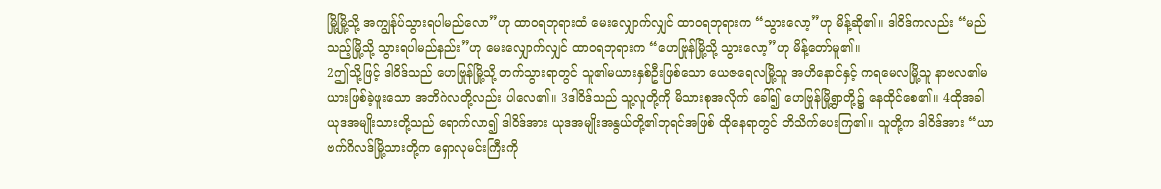မြို့မြို့သို့ အကျွန်ုပ်သွားရပါမည်လော”ဟု ထာဝရဘုရားထံ မေးလျှောက်လျှင် ထာဝရဘုရားက “သွားလော့”ဟု မိန့်ဆို၏။ ဒါဝိဒ်ကလည်း “မည်သည့်မြို့သို့ သွားရပါမည်နည်း”ဟု မေးလျှောက်လျှင် ထာဝရဘုရားက “ဟေဗြုန်မြို့သို့ သွားလော့”ဟု မိန့်တော်မူ၏။
2ဤသို့ဖြင့် ဒါဝိဒ်သည် ဟေဗြုန်မြို့သို့ တက်သွားရာတွင် သူ၏မယားနှစ်ဦးဖြစ်သော ယေဇရေလမြို့သူ အဟိနောင်နှင့် ကရမေလမြို့သူ နာဗလ၏မယားဖြစ်ခဲ့ဖူးသော အဘိဂဲလတို့လည်း ပါလေ၏။ 3ဒါဝိဒ်သည် သူ့လူတို့ကို မိသားစုအလိုက် ခေါ်၍ ဟေဗြုန်မြို့ရွာတို့၌ နေထိုင်စေ၏။ 4ထိုအခါ ယုဒအမျိုးသားတို့သည် ရောက်လာ၍ ဒါဝိဒ်အား ယုဒအမျိုးအနွယ်တို့၏ဘုရင်အဖြစ် ထိုနေရာတွင် ဘိသိက်ပေးကြ၏။ သူတို့က ဒါဝိဒ်အား “ယာဗက်ဂိလဒ်မြို့သားတို့က ရှောလုမင်းကြီးကို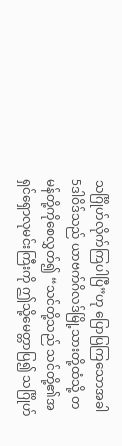သင်္ဂြိုဟ်လိုက်ကြပါပြီ”ဟု ပြောပြကြသောအခါ
5ဒါဝိဒ်သည် ယာဗက်ဂိလဒ်မြို့သားတို့ထံသို့ တမန်တို့ကိုစေလွှတ်၍ “သင်တို့သည် သင်တို့၏အရှင်ရှောလုမင်းကြီးကို ဤသို့မေတ္တာပြ၍ သင်္ဂြိုဟ်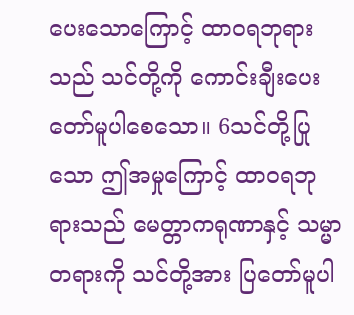ပေးသောကြောင့် ထာဝရဘုရားသည် သင်တို့ကို ကောင်းချီးပေးတော်မူပါစေသော။ 6သင်တို့ပြုသော ဤအမှုကြောင့် ထာဝရဘုရားသည် မေတ္တာကရုဏာနှင့် သမ္မာတရားကို သင်တို့အား ပြတော်မူပါ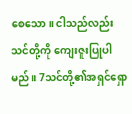စေသော။ ငါသည်လည်း သင်တို့ကို ကျေးဇူးပြုပါမည်။ 7သင်တို့၏အရှင်ရှော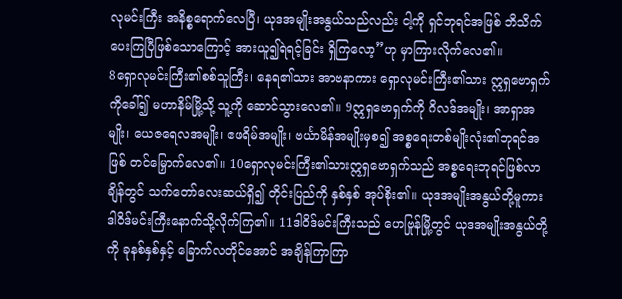လုမင်းကြီး အနိစ္စရောက်လေပြီ၊ ယုဒအမျိုးအနွယ်သည်လည်း ငါ့ကို ရှင်ဘုရင်အဖြစ် ဘိသိက်ပေးကြပြီဖြစ်သောကြောင့် အားယူ၍ရဲရင့်ခြင်း ရှိကြလော့”ဟု မှာကြားလိုက်လေ၏။
8ရှောလုမင်းကြီး၏စစ်သူကြီး၊ နေရ၏သား အာဗနာကား ရှောလုမင်းကြီး၏သား ဣရှဗောရှက်ကိုခေါ်၍ မဟာနိမ်မြို့သို့ သူ့ကို ဆောင်သွားလေ၏။ 9ဣရှဗောရှက်ကို ဂိလဒ်အမျိုး၊ အာရှာအမျိုး၊ ယေဇရေလအမျိုး၊ ဧဖရိမ်အမျိုး၊ ဗင်္ယာမိန်အမျိုးမှစ၍ အစ္စရေးတစ်မျိုးလုံး၏ဘုရင်အဖြစ် တင်မြှောက်လေ၏။ 10ရှောလုမင်းကြီး၏သားဣရှဗောရှက်သည် အစ္စရေးဘုရင်ဖြစ်လာချိန်တွင် သက်တော်လေးဆယ်ရှိ၍ တိုင်းပြည်ကို နှစ်နှစ် အုပ်စိုး၏။ ယုဒအမျိုးအနွယ်တို့မူကား ဒါဝိဒ်မင်းကြီးနောက်သို့လိုက်ကြ၏။ 11ဒါဝိဒ်မင်းကြီးသည် ဟေဗြုန်မြို့တွင် ယုဒအမျိုးအနွယ်တို့ကို ခုနစ်နှစ်နှင့် ခြောက်လတိုင်အောင် အချိန်ကြာကြာ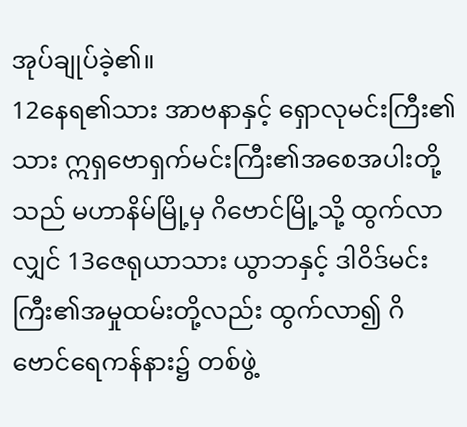အုပ်ချုပ်ခဲ့၏။
12နေရ၏သား အာဗနာနှင့် ရှောလုမင်းကြီး၏သား ဣရှဗောရှက်မင်းကြီး၏အစေအပါးတို့သည် မဟာနိမ်မြို့မှ ဂိဗောင်မြို့သို့ ထွက်လာလျှင် 13ဇေရုယာသား ယွာဘနှင့် ဒါဝိဒ်မင်းကြီး၏အမှုထမ်းတို့လည်း ထွက်လာ၍ ဂိဗောင်ရေကန်နား၌ တစ်ဖွဲ့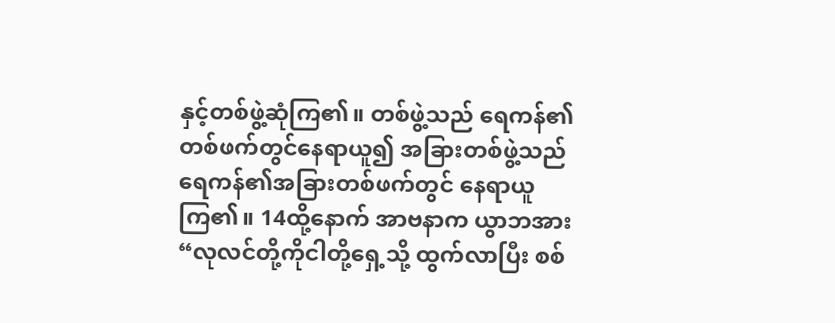နှင့်တစ်ဖွဲ့ဆုံကြ၏။ တစ်ဖွဲ့သည် ရေကန်၏တစ်ဖက်တွင်နေရာယူ၍ အခြားတစ်ဖွဲ့သည် ရေကန်၏အခြားတစ်ဖက်တွင် နေရာယူကြ၏။ 14ထို့နောက် အာဗနာက ယွာဘအား “လုလင်တို့ကိုငါတို့ရှေ့သို့ ထွက်လာပြီး စစ်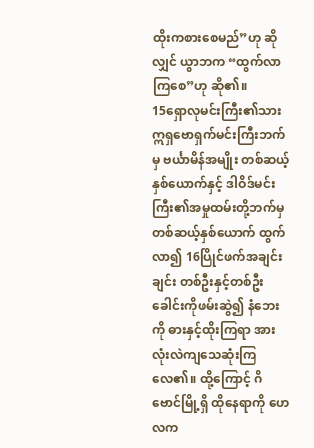ထိုးကစားစေမည်”ဟု ဆိုလျှင် ယွာဘက “ထွက်လာကြစေ”ဟု ဆို၏။
15ရှောလုမင်းကြီး၏သား ဣရှဗောရှက်မင်းကြီးဘက်မှ ဗင်္ယာမိန်အမျိုး တစ်ဆယ့်နှစ်ယောက်နှင့် ဒါဝိဒ်မင်းကြီး၏အမှုထမ်းတို့ဘက်မှ တစ်ဆယ့်နှစ်ယောက် ထွက်လာ၍ 16ပြိုင်ဖက်အချင်းချင်း တစ်ဦးနှင့်တစ်ဦး ခေါင်းကိုဖမ်းဆွဲ၍ နံဘေးကို ဓားနှင့်ထိုးကြရာ အားလုံးလဲကျသေဆုံးကြလေ၏။ ထို့ကြောင့် ဂိဗောင်မြို့ရှိ ထိုနေရာကို ဟေလက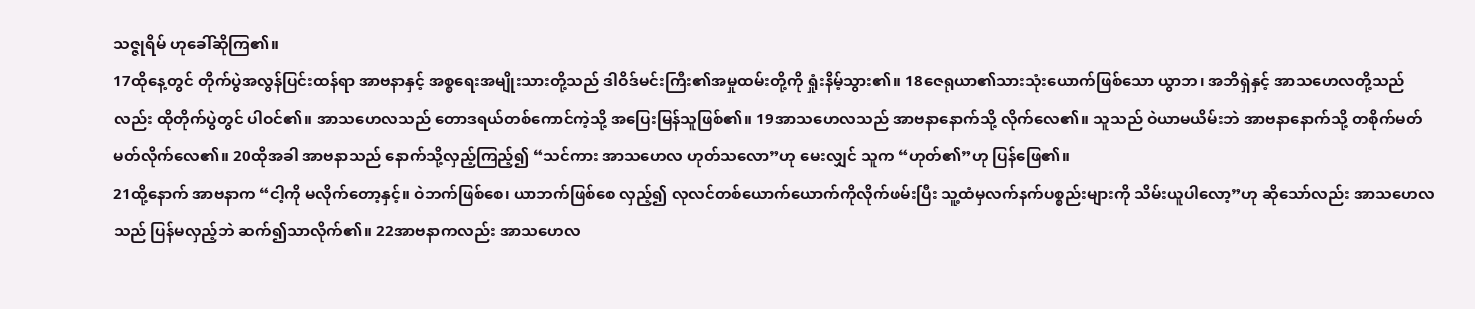သဇ္ဇုရိမ် ဟုခေါ်ဆိုကြ၏။
17ထိုနေ့တွင် တိုက်ပွဲအလွန်ပြင်းထန်ရာ အာဗနာနှင့် အစ္စရေးအမျိုးသားတို့သည် ဒါဝိဒ်မင်းကြီး၏အမှုထမ်းတို့ကို ရှုံးနိမ့်သွား၏။ 18ဇေရုယာ၏သားသုံးယောက်ဖြစ်သော ယွာဘ၊ အဘိရှဲနှင့် အာသဟေလတို့သည်လည်း ထိုတိုက်ပွဲတွင် ပါဝင်၏။ အာသဟေလသည် တောဒရယ်တစ်ကောင်ကဲ့သို့ အပြေးမြန်သူဖြစ်၏။ 19အာသဟေလသည် အာဗနာနောက်သို့ လိုက်လေ၏။ သူသည် ဝဲယာမယိမ်းဘဲ အာဗနာနောက်သို့ တစိုက်မတ်မတ်လိုက်လေ၏။ 20ထိုအခါ အာဗနာသည် နောက်သို့လှည့်ကြည့်၍ “သင်ကား အာသဟေလ ဟုတ်သလော”ဟု မေးလျှင် သူက “ဟုတ်၏”ဟု ပြန်ဖြေ၏။
21ထို့နောက် အာဗနာက “ငါ့ကို မလိုက်တော့နှင့်။ ဝဲဘက်ဖြစ်စေ၊ ယာဘက်ဖြစ်စေ လှည့်၍ လုလင်တစ်ယောက်ယောက်ကိုလိုက်ဖမ်းပြီး သူ့ထံမှလက်နက်ပစ္စည်းများကို သိမ်းယူပါလော့”ဟု ဆိုသော်လည်း အာသဟေလသည် ပြန်မလှည့်ဘဲ ဆက်၍သာလိုက်၏။ 22အာဗနာကလည်း အာသဟေလ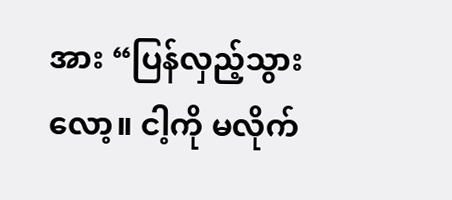အား “ပြန်လှည့်သွားလော့။ ငါ့ကို မလိုက်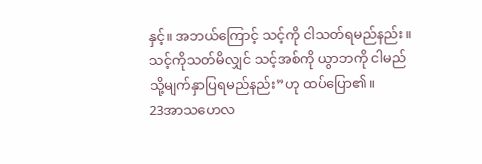နှင့်။ အဘယ်ကြောင့် သင့်ကို ငါသတ်ရမည်နည်း။ သင့်ကိုသတ်မိလျှင် သင့်အစ်ကို ယွာဘကို ငါမည်သို့မျက်နှာပြရမည်နည်း”ဟု ထပ်ပြော၏။
23အာသဟေလ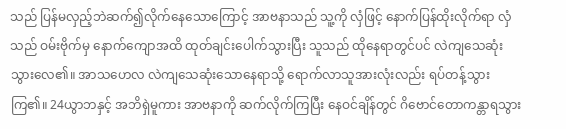သည် ပြန်မလှည့်ဘဲဆက်၍လိုက်နေသောကြောင့် အာဗနာသည် သူ့ကို လှံဖြင့် နောက်ပြန်ထိုးလိုက်ရာ လှံသည် ဝမ်းဗိုက်မှ နောက်ကျောအထိ ထုတ်ချင်းပေါက်သွားပြီး သူသည် ထိုနေရာတွင်ပင် လဲကျသေဆုံးသွားလေ၏။ အာသဟေလ လဲကျသေဆုံးသောနေရာသို့ ရောက်လာသူအားလုံးလည်း ရပ်တန့်သွားကြ၏။ 24ယွာဘနှင့် အဘိရှဲမူကား အာဗနာကို ဆက်လိုက်ကြပြီး နေဝင်ချိန်တွင် ဂိဗောင်တောကန္တာရသွား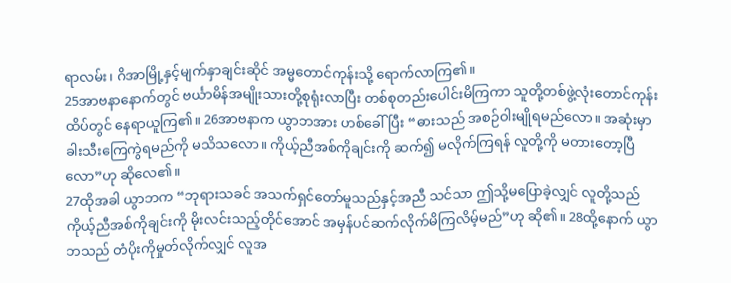ရာလမ်း၊ ဂိအာမြို့နှင့်မျက်နှာချင်းဆိုင် အမ္မတောင်ကုန်းသို့ ရောက်လာကြ၏။
25အာဗနာနောက်တွင် ဗင်္ယာမိန်အမျိုးသားတို့စုရုံးလာပြီး တစ်စုတည်းပေါင်းမိကြကာ သူတို့တစ်ဖွဲ့လုံးတောင်ကုန်းထိပ်တွင် နေရာယူကြ၏။ 26အာဗနာက ယွာဘအား ဟစ်ခေါ်ပြီး “ဓားသည် အစဉ်ဝါးမျိုရမည်လော။ အဆုံးမှာ ခါးသီးကြေကွဲရမည်ကို မသိသလော။ ကိုယ့်ညီအစ်ကိုချင်းကို ဆက်၍ မလိုက်ကြရန် လူတို့ကို မတားတော့ပြီလော”ဟု ဆိုလေ၏။
27ထိုအခါ ယွာဘက “ဘုရားသခင် အသက်ရှင်တော်မူသည်နှင့်အညီ သင်သာ ဤသို့မပြောခဲ့လျှင် လူတို့သည် ကိုယ့်ညီအစ်ကိုချင်းကို မိုးလင်းသည့်တိုင်အောင် အမှန်ပင်ဆက်လိုက်မိကြလိမ့်မည်”ဟု ဆို၏။ 28ထို့နောက် ယွာဘသည် တံပိုးကိုမှုတ်လိုက်လျှင် လူအ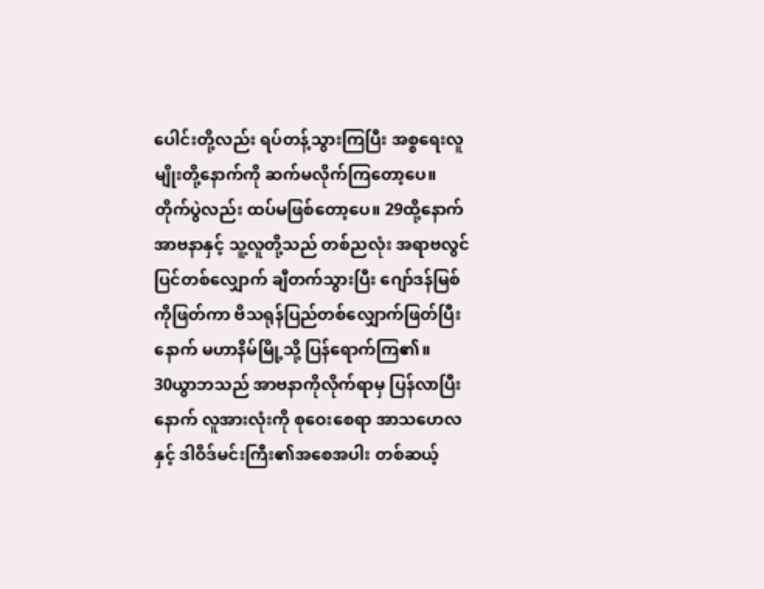ပေါင်းတို့လည်း ရပ်တန့်သွားကြပြီး အစ္စရေးလူမျိုးတို့နောက်ကို ဆက်မလိုက်ကြတော့ပေ။ တိုက်ပွဲလည်း ထပ်မဖြစ်တော့ပေ။ 29ထို့နောက် အာဗနာနှင့် သူ့လူတို့သည် တစ်ညလုံး အရာဗလွင်ပြင်တစ်လျှောက် ချီတက်သွားပြီး ဂျော်ဒန်မြစ်ကိုဖြတ်ကာ ဗိသရုန်ပြည်တစ်လျှောက်ဖြတ်ပြီးနောက် မဟာနိမ်မြို့သို့ ပြန်ရောက်ကြ၏။
30ယွာဘသည် အာဗနာကိုလိုက်ရာမှ ပြန်လာပြီးနောက် လူအားလုံးကို စုဝေးစေရာ အာသဟေလနှင့် ဒါဝိဒ်မင်းကြီး၏အစေအပါး တစ်ဆယ့်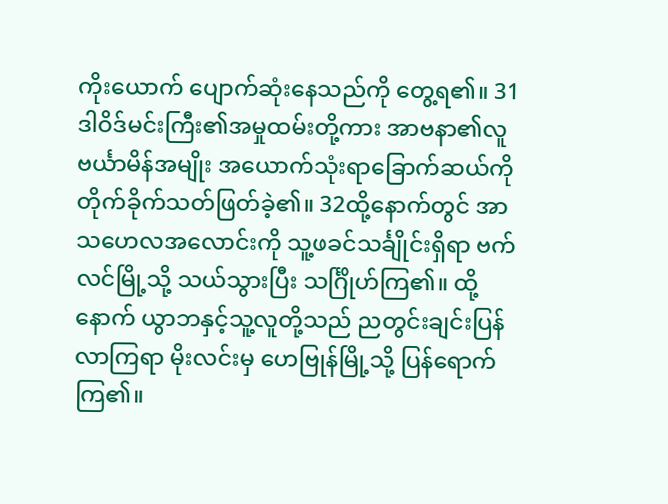ကိုးယောက် ပျောက်ဆုံးနေသည်ကို တွေ့ရ၏။ 31ဒါဝိဒ်မင်းကြီး၏အမှုထမ်းတို့ကား အာဗနာ၏လူ ဗင်္ယာမိန်အမျိုး အယောက်သုံးရာခြောက်ဆယ်ကို တိုက်ခိုက်သတ်ဖြတ်ခဲ့၏။ 32ထို့နောက်တွင် အာသဟေလအလောင်းကို သူ့ဖခင်သင်္ချိုင်းရှိရာ ဗက်လင်မြို့သို့ သယ်သွားပြီး သင်္ဂြိုဟ်ကြ၏။ ထို့နောက် ယွာဘနှင့်သူ့လူတို့သည် ညတွင်းချင်းပြန်လာကြရာ မိုးလင်းမှ ဟေဗြုန်မြို့သို့ ပြန်ရောက်ကြ၏။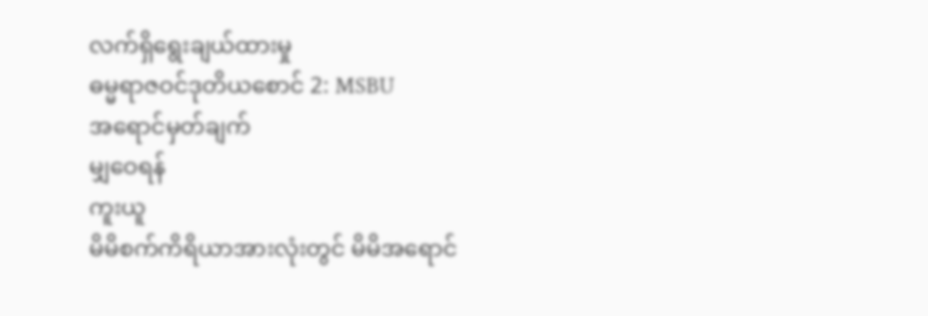လက်ရှိရွေးချယ်ထားမှု
ဓမ္မရာဇဝင်ဒုတိယစောင် 2: MSBU
အရောင်မှတ်ချက်
မျှဝေရန်
ကူးယူ
မိမိစက်ကိရိယာအားလုံးတွင် မိမိအရောင်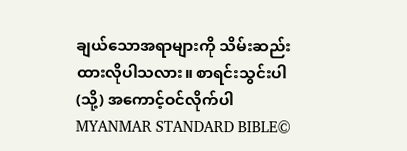ချယ်သောအရာများကို သိမ်းဆည်းထားလိုပါသလား။ စာရင်းသွင်းပါ (သို့) အကောင့်ဝင်လိုက်ပါ
MYANMAR STANDARD BIBLE©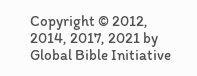Copyright © 2012, 2014, 2017, 2021 by Global Bible Initiative